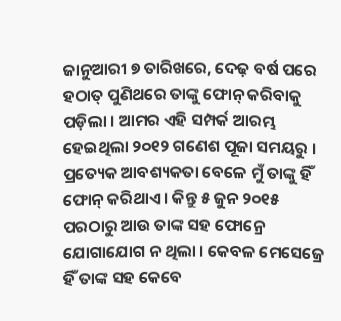ଜାନୁଆରୀ ୭ ତାରିଖରେ, ଦେଢ଼ ବର୍ଷ ପରେ ହଠାତ୍ ପୁଣିଥରେ ତାଙ୍କୁ ଫୋନ୍ କରିବାକୁ ପଡ଼ିଲା । ଆମର ଏହି ସମ୍ପର୍କ ଆରମ୍ଭ ହେଇଥିଲା ୨୦୧୨ ଗଣେଶ ପୂଜା ସମୟରୁ । ପ୍ରତ୍ୟେକ ଆବଶ୍ୟକତା ବେଳେ ମୁଁ ତାଙ୍କୁ ହିଁ ଫୋନ୍ କରିଥାଏ । କିନ୍ତୁ ୫ ଜୁନ ୨୦୧୫ ପରଠାରୁ ଆଉ ତାଙ୍କ ସହ ଫୋନ୍ରେ ଯୋଗାଯୋଗ ନ ଥିଲା । କେବଳ ମେସେଜ୍ରେ ହିଁ ତାଙ୍କ ସହ କେବେ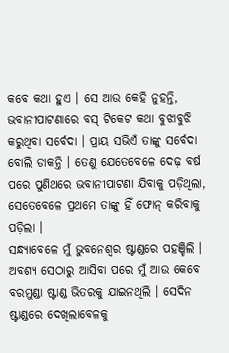କବେ କଥା ହୁଏ । ସେ ଆଉ କେହି ନୁହନ୍ତି, ଭବାନୀପାଟଣାରେ ବସ୍ ଟିକେଟ କଥା ବୁଝାବୁଝି କରୁଥିବା ସର୍ବେଦା । ପ୍ରାୟ ସଭିଏଁ ତାଙ୍କୁ ସର୍ବେଦା ବୋଲି ଡାକନ୍ତି । ତେଣୁ ଯେତେବେଳେ ଦେଢ଼ ବର୍ଷ ପରେ ପୁଣିଥରେ ଭବାନୀପାଟଣା ଯିବାକୁ ପଡ଼ିଥିଲା, ସେତେବେଳେ ପ୍ରଥମେ ତାଙ୍କୁ ହିଁ ଫୋନ୍ କରିବାକୁ ପଡ଼ିଲା ।
ସନ୍ଧ୍ୟାବେଳେ ମୁଁ ଭୁବନେଶ୍ୱର ଷ୍ଟାଣ୍ଡରେ ପହଞ୍ଚିଲି । ଅବଶ୍ୟ ସେଠାରୁ ଆସିବା ପରେ ମୁଁ ଆଉ କେବେ ବରମୁଣ୍ଡା ଷ୍ଟାଣ୍ଡ ଭିତରକୁ ଯାଇନଥିଲି । ସେଦିନ ଷ୍ଟାଣ୍ଡରେ ଦେଖିଲାବେଳକୁ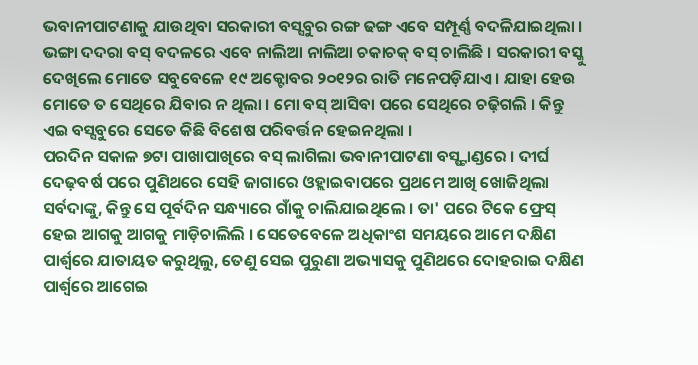ଭବାନୀପାଟଣାକୁ ଯାଉଥିବା ସରକାରୀ ବସ୍ସବୁର ରଙ୍ଗ ଢଙ୍ଗ ଏବେ ସମ୍ପୂର୍ଣ୍ଣ ବଦଳିଯାଇଥିଲା । ଭଙ୍ଗା ଦଦରା ବସ୍ ବଦଳରେ ଏବେ ନାଲିଆ ନାଲିଆ ଚକାଚକ୍ ବସ୍ ଚାଲିଛି । ସରକାରୀ ବସ୍କୁ ଦେଖିଲେ ମୋତେ ସବୁବେଳେ ୧୯ ଅକ୍ଟୋବର ୨୦୧୨ର ରାତି ମନେପଡ଼ିଯାଏ । ଯାହା ହେଉ ମୋତେ ତ ସେଥିରେ ଯିବାର ନ ଥିଲା । ମୋ ବସ୍ ଆସିବା ପରେ ସେଥିରେ ଚଢ଼ିଗଲି । କିନ୍ତୁ ଏଇ ବସ୍ସବୁରେ ସେତେ କିଛି ବିଶେଷ ପରିବର୍ତ୍ତନ ହେଇନଥିଲା ।
ପରଦିନ ସକାଳ ୭ଟା ପାଖାପାଖିରେ ବସ୍ ଲାଗିଲା ଭବାନୀପାଟଣା ବସ୍ଷ୍ଟାଣ୍ଡରେ । ଦୀର୍ଘ ଦେଢ଼ବର୍ଷ ପରେ ପୁଣିଥରେ ସେହି ଜାଗାରେ ଓହ୍ଲାଇବାପରେ ପ୍ରଥମେ ଆଖି ଖୋଜିଥିଲା ସର୍ବଦାଙ୍କୁ, କିନ୍ତୁ ସେ ପୂର୍ବଦିନ ସନ୍ଧ୍ୟାରେ ଗାଁକୁ ଚାଲିଯାଇଥିଲେ । ତା' ପରେ ଟିକେ ଫ୍ରେସ୍ ହେଇ ଆଗକୁ ଆଗକୁ ମାଡ଼ିଚାଲିଲି । ସେତେବେଳେ ଅଧିକାଂଶ ସମୟରେ ଆମେ ଦକ୍ଷିଣ ପାର୍ଶ୍ୱରେ ଯାତାୟତ କରୁଥିଲୁ, ତେଣୁ ସେଇ ପୁରୁଣା ଅଭ୍ୟାସକୁ ପୁଣିଥରେ ଦୋହରାଇ ଦକ୍ଷିଣ ପାର୍ଶ୍ୱରେ ଆଗେଇ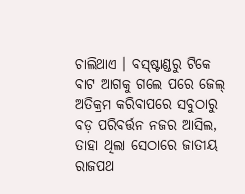ଚାଲିଥାଏ । ବସ୍ଷ୍ଟାଣ୍ଡରୁ ଟିକେ ବାଟ ଆଗକୁ ଗଲେ ପରେ ଜେଲ୍ ଅତିକ୍ରମ କରିବାପରେ ସବୁଠାରୁ ବଡ଼ ପରିବର୍ତ୍ତନ ନଜର ଆସିଲ, ତାହା ଥିଲା ସେଠାରେ ଜାତୀୟ ରାଜପଥ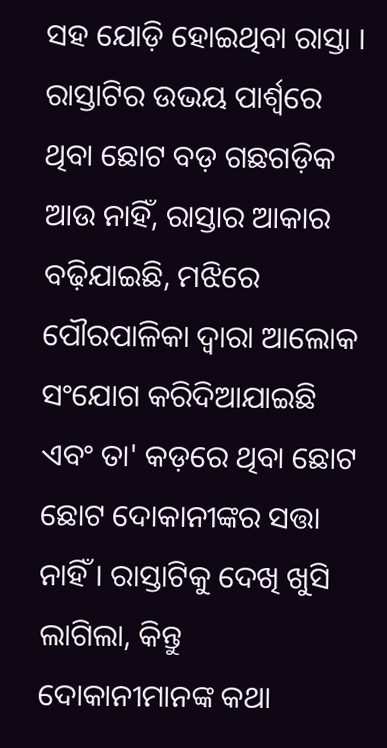ସହ ଯୋଡ଼ି ହୋଇଥିବା ରାସ୍ତା । ରାସ୍ତାଟିର ଉଭୟ ପାର୍ଶ୍ୱରେ ଥିବା ଛୋଟ ବଡ଼ ଗଛଗଡ଼ିକ ଆଉ ନାହିଁ, ରାସ୍ତାର ଆକାର ବଢ଼ିଯାଇଛି, ମଝିରେ ପୌରପାଳିକା ଦ୍ୱାରା ଆଲୋକ ସଂଯୋଗ କରିଦିଆଯାଇଛି ଏବଂ ତା' କଡ଼ରେ ଥିବା ଛୋଟ ଛୋଟ ଦୋକାନୀଙ୍କର ସତ୍ତା ନାହିଁ । ରାସ୍ତାଟିକୁ ଦେଖି ଖୁସି ଲାଗିଲା, କିନ୍ତୁ ଦୋକାନୀମାନଙ୍କ କଥା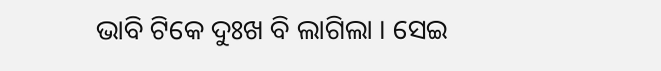ଭାବି ଟିକେ ଦୁଃଖ ବି ଲାଗିଲା । ସେଇ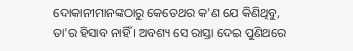ଦୋକାନୀମାନଙ୍କଠାରୁ କେତେଥର କ'ଣ ଯେ କିଣିଥିବୁ, ତା'ର ହିସାବ ନାହିଁ । ଅବଶ୍ୟ ସେ ରାସ୍ତା ଦେଇ ପୁଣିଥରେ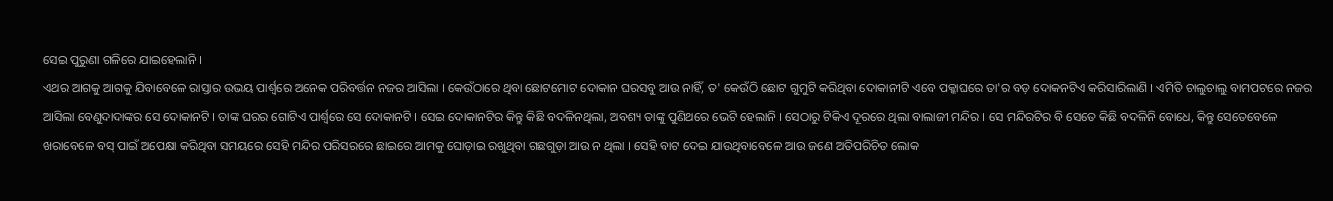ସେଇ ପୁରୁଣା ଗଳିରେ ଯାଇହେଲାନି ।
ଏଥର ଆଗକୁ ଆଗକୁ ଯିବାବେଳେ ରାସ୍ତାର ଉଭୟ ପାର୍ଶ୍ୱରେ ଅନେକ ପରିବର୍ତ୍ତନ ନଜର ଆସିଲା । କେଉଁଠାରେ ଥିବା ଛୋଟମୋଟ ଦୋକାନ ଘରସବୁ ଆଉ ନାହିଁ, ତ' କେଉଁଠି ଛୋଟ ଗୁମୁଟି କରିଥିବା ଦୋକାନୀଟି ଏବେ ପକ୍କାଘରେ ତା'ର ବଡ଼ ଦୋକନଟିଏ କରିସାରିଲାଣି । ଏମିତି ଚାଲୁଚାଲୁ ବାମପଟରେ ନଜର ଆସିଲା ବେଣୁଦାଦାଙ୍କର ସେ ଦୋକାନଟି । ତାଙ୍କ ଘରର ଗୋଟିଏ ପାର୍ଶ୍ୱରେ ସେ ଦୋକାନଟି । ସେଇ ଦୋକାନଟିର କିନ୍ତୁ କିଛି ବଦଳିନଥିଲା, ଅବଶ୍ୟ ତାଙ୍କୁ ପୁଣିଥରେ ଭେଟି ହେଲାନି । ସେଠାରୁ ଟିକିଏ ଦୂରରେ ଥିଲା ବାଲାଜୀ ମନ୍ଦିର । ସେ ମନ୍ଦିରଟିର ବି ସେତେ କିଛି ବଦଳିନି ବୋଧେ, କିନ୍ତୁ ସେତେବେଳେ ଖରାବେଳେ ବସ୍ ପାଇଁ ଅପେକ୍ଷା କରିଥିବା ସମୟରେ ସେହି ମନ୍ଦିର ପରିସରରେ ଛାଇରେ ଆମକୁ ଘୋଡ଼ାଇ ରଖୁଥିବା ଗଛଗୁଡ଼ା ଆଉ ନ ଥିଲା । ସେହି ବାଟ ଦେଇ ଯାଉଥିବାବେଳେ ଆଉ ଜଣେ ଅତିପରିଚିତ ଲୋକ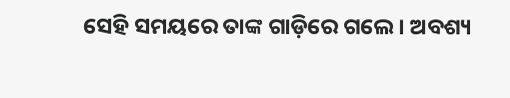ସେହି ସମୟରେ ତାଙ୍କ ଗାଡ଼ିରେ ଗଲେ । ଅବଶ୍ୟ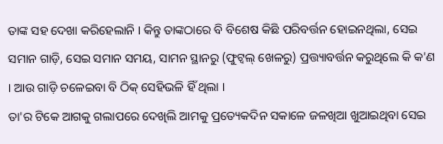ତାଙ୍କ ସହ ଦେଖା କରିହେଲାନି । କିନ୍ତୁ ତାଙ୍କଠାରେ ବି ବିଶେଷ କିଛି ପରିବର୍ତ୍ତନ ହୋଇନଥିଲା, ସେଇ ସମାନ ଗାଡ଼ି, ସେଇ ସମାନ ସମୟ, ସାମନ ସ୍ଥାନରୁ (ଫୁଟ୍ବଲ୍ ଖେଳରୁ) ପ୍ରତ୍ତ୍ୟାବର୍ତ୍ତନ କରୁଥିଲେ କି କ'ଣ । ଆଉ ଗାଡ଼ି ଚଳେଇବା ବି ଠିକ୍ ସେହିଭଳି ହିଁ ଥିଲା ।
ତା'ର ଟିକେ ଆଗକୁ ଗଲାପରେ ଦେଖିଲି ଆମକୁ ପ୍ରତ୍ୟେକଦିନ ସକାଳେ ଜଳଖିଆ ଖୁଆଇଥିବା ସେଇ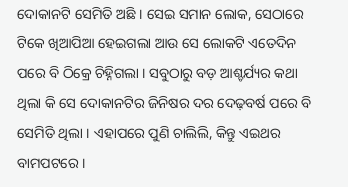ଦୋକାନଟି ସେମିତି ଅଛି । ସେଇ ସମାନ ଲୋକ, ସେଠାରେ ଟିକେ ଖିଆପିଆ ହେଇଗଲା ଆଉ ସେ ଲୋକଟି ଏତେଦିନ ପରେ ବି ଠିକ୍ରେ ଚିହ୍ନିଗଲା । ସବୁଠାରୁ ବଡ଼ ଆଶ୍ଚର୍ଯ୍ୟର କଥା ଥିଲା କି ସେ ଦୋକାନଟିର ଜିନିଷର ଦର ଦେଢ଼ବର୍ଷ ପରେ ବି ସେମିତି ଥିଲା । ଏହାପରେ ପୁଣି ଚାଲିଲି, କିନ୍ତୁ ଏଇଥର ବାମପଟରେ ।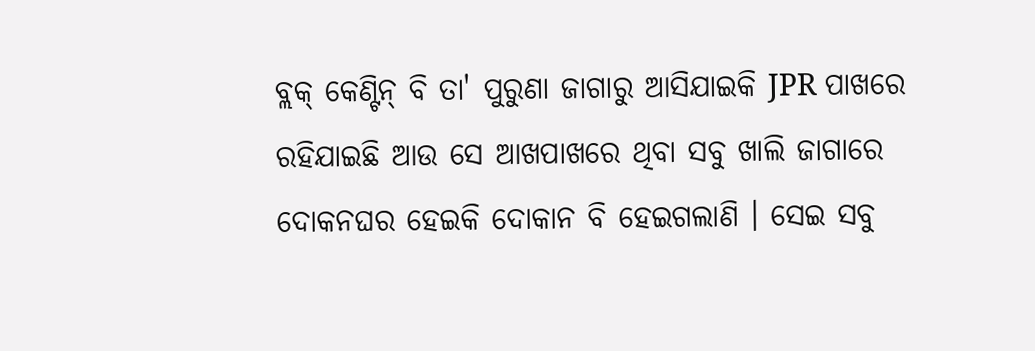ବ୍ଲକ୍ କେଣ୍ଟିନ୍ ବି ତା' ପୁରୁଣା ଜାଗାରୁ ଆସିଯାଇକି JPR ପାଖରେ ରହିଯାଇଛି ଆଉ ସେ ଆଖପାଖରେ ଥିବା ସବୁ ଖାଲି ଜାଗାରେ ଦୋକନଘର ହେଇକି ଦୋକାନ ବି ହେଇଗଲାଣି । ସେଇ ସବୁ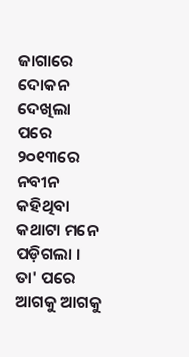ଜାଗାରେ ଦୋକନ ଦେଖିଲା ପରେ ୨୦୧୩ରେ ନବୀନ କହିଥିବା କଥାଟା ମନେ ପଡ଼ିଗଲା । ତା' ପରେ ଆଗକୁ ଆଗକୁ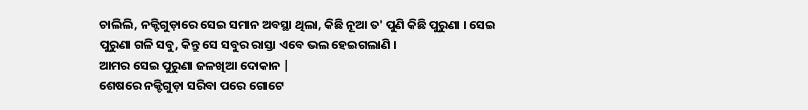ଚାଲିଲି, ନକ୍ଟିଗୁଡ଼ାରେ ସେଇ ସମାନ ଅବସ୍ଥା ଥିଲା, କିଛି ନୂଆ ତ' ପୁଣି କିଛି ପୁରୁଣା । ସେଇ ପୁରୁଣା ଗଳି ସବୁ, କିନ୍ତୁ ସେ ସବୁର ରାସ୍ତା ଏବେ ଭଲ ହେଇଗଲାଣି ।
ଆମର ସେଇ ପୁରୁଣା ଜଳଖିଆ ଦୋକାନ |
ଶେଷରେ ନକ୍ଟିଗୁଡ଼ା ସରିବା ପରେ ଗୋଟେ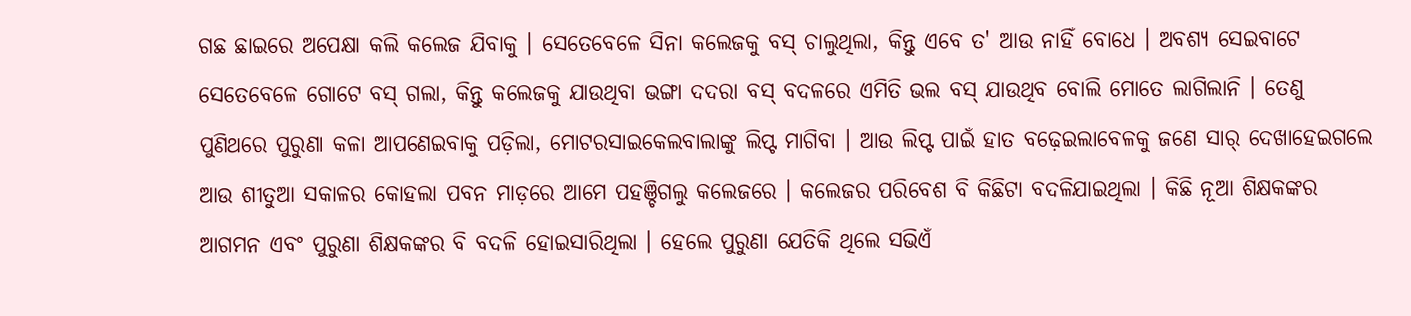ଗଛ ଛାଇରେ ଅପେକ୍ଷା କଲି କଲେଜ ଯିବାକୁ । ସେତେବେଳେ ସିନା କଲେଜକୁ ବସ୍ ଚାଲୁଥିଲା, କିନ୍ତୁ ଏବେ ତ' ଆଉ ନାହିଁ ବୋଧେ । ଅବଶ୍ୟ ସେଇବାଟେ ସେତେବେଳେ ଗୋଟେ ବସ୍ ଗଲା, କିନ୍ତୁ କଲେଜକୁ ଯାଉଥିବା ଭଙ୍ଗା ଦଦରା ବସ୍ ବଦଳରେ ଏମିତି ଭଲ ବସ୍ ଯାଉଥିବ ବୋଲି ମୋତେ ଲାଗିଲାନି । ତେଣୁ ପୁଣିଥରେ ପୁରୁଣା କଳା ଆପଣେଇବାକୁ ପଡ଼ିଲା, ମୋଟରସାଇକେଲବାଲାଙ୍କୁ ଲିପ୍ଟ ମାଗିବା । ଆଉ ଲିପ୍ଟ ପାଇଁ ହାତ ବଢ଼େଇଲାବେଳକୁ ଜଣେ ସାର୍ ଦେଖାହେଇଗଲେ ଆଉ ଶୀତୁଆ ସକାଳର କୋହଲା ପବନ ମାଡ଼ରେ ଆମେ ପହଞ୍ଚିଗଲୁ କଲେଜରେ । କଲେଜର ପରିବେଶ ବି କିଛିଟା ବଦଳିଯାଇଥିଲା । କିଛି ନୂଆ ଶିକ୍ଷକଙ୍କର ଆଗମନ ଏବଂ ପୁରୁଣା ଶିକ୍ଷକଙ୍କର ବି ବଦଳି ହୋଇସାରିଥିଲା । ହେଲେ ପୁରୁଣା ଯେତିକି ଥିଲେ ସଭିଏଁ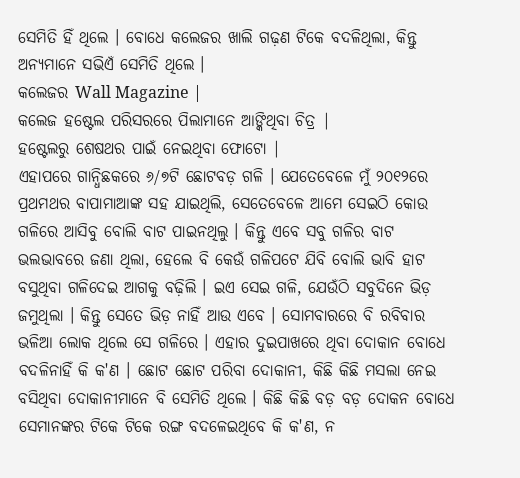ସେମିତି ହିଁ ଥିଲେ । ବୋଧେ କଲେଜର ଖାଲି ଗଢ଼ଣ ଟିକେ ବଦଳିଥିଲା, କିନ୍ତୁ ଅନ୍ୟମାନେ ସଭିଏଁ ସେମିତି ଥିଲେ ।
କଲେଜର Wall Magazine |
କଲେଜ ହଷ୍ଟେଲ ପରିସରରେ ପିଲାମାନେ ଆଙ୍କିଥିବା ଚିତ୍ର |
ହଷ୍ଟେଲରୁ ଶେଷଥର ପାଇଁ ନେଇଥିବା ଫୋଟୋ |
ଏହାପରେ ଗାନ୍ଧିଛକରେ ୬/୭ଟି ଛୋଟବଡ଼ ଗଳି । ଯେତେବେଳେ ମୁଁ ୨୦୧୨ରେ ପ୍ରଥମଥର ବାପାମାଆଙ୍କ ସହ ଯାଇଥିଲି, ସେତେବେଳେ ଆମେ ସେଇଠି କୋଉ ଗଳିରେ ଆସିବୁ ବୋଲି ବାଟ ପାଇନଥିଲୁ । କିନ୍ତୁ ଏବେ ସବୁ ଗଳିର ବାଟ ଭଲଭାବରେ ଜଣା ଥିଲା, ହେଲେ ବି କେଉଁ ଗଳିପଟେ ଯିବି ବୋଲି ଭାବି ହାଟ ବସୁଥିବା ଗଳିଦେଇ ଆଗକୁ ବଢ଼ିଲି । ଇଏ ସେଇ ଗଳି, ଯେଉଁଠି ସବୁଦିନେ ଭିଡ଼ ଜମୁଥିଲା । କିନ୍ତୁ ସେତେ ଭିଡ଼ ନାହିଁ ଆଉ ଏବେ । ସୋମବାରରେ ବି ରବିବାର ଭଳିଆ ଲୋକ ଥିଲେ ସେ ଗଳିରେ । ଏହାର ଦୁଇପାଖରେ ଥିବା ଦୋକାନ ବୋଧେ ବଦଳିନାହିଁ କି କ'ଣ । ଛୋଟ ଛୋଟ ପରିବା ଦୋକାନୀ, କିଛି କିଛି ମସଲା ନେଇ ବସିଥିବା ଦୋକାନୀମାନେ ବି ସେମିତି ଥିଲେ । କିଛି କିଛି ବଡ଼ ବଡ଼ ଦୋକନ ବୋଧେ ସେମାନଙ୍କର ଟିକେ ଟିକେ ରଙ୍ଗ ବଦଳେଇଥିବେ କି କ'ଣ, ନ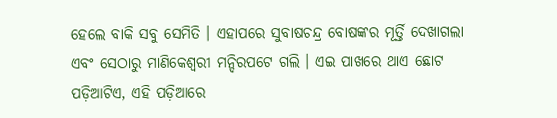ହେଲେ ବାକି ସବୁ ସେମିତି । ଏହାପରେ ସୁବାଷଚନ୍ଦ୍ର ବୋଷଙ୍କର ମୂର୍ତ୍ତି ଦେଖାଗଲା ଏବଂ ସେଠାରୁ ମାଣିକେଶ୍ୱରୀ ମନ୍ଦିରପଟେ ଗଲି । ଏଇ ପାଖରେ ଥାଏ ଛୋଟ ପଡ଼ିଆଟିଏ, ଏହି ପଡ଼ିଆରେ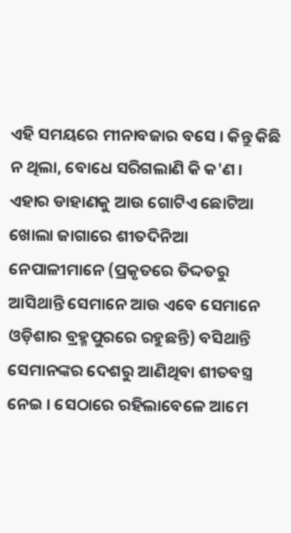ଏହି ସମୟରେ ମୀନାବଜାର ବସେ । କିନ୍ତୁ କିଛି ନ ଥିଲା, ବୋଧେ ସରିଗଲାଣି କି କ'ଣ । ଏହାର ଡାହାଣକୁ ଆଉ ଗୋଟିଏ ଛୋଟିଆ ଖୋଲା ଜାଗାରେ ଶୀତଦିନିଆ ନେପାଳୀମାନେ (ପ୍ରକୃତରେ ତିଦ୍ଦତରୁ ଆସିଥାନ୍ତି ସେମାନେ ଆଉ ଏବେ ସେମାନେ ଓଡ଼ିଶାର ବ୍ରହ୍ମପୁରରେ ରହୁଛନ୍ତି) ବସିଥାନ୍ତି ସେମାନଙ୍କର ଦେଶରୁ ଆଣିଥିବା ଶୀତବସ୍ତ୍ର ନେଇ । ସେଠାରେ ରହିଲାବେଳେ ଆମେ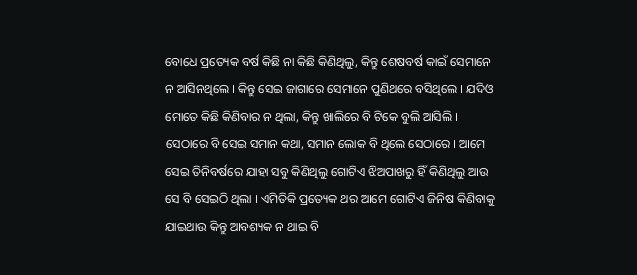ବୋଧେ ପ୍ରତ୍ୟେକ ବର୍ଷ କିଛି ନା କିଛି କିଣିଥିଲୁ, କିନ୍ତୁ ଶେଷବର୍ଷ କାଇଁ ସେମାନେ ନ ଆସିନଥିଲେ । କିନ୍ତୁ ସେଇ ଜାଗାରେ ସେମାନେ ପୁଣିଥରେ ବସିଥିଲେ । ଯଦିଓ ମୋତେ କିଛି କିଣିବାର ନ ଥିଲା, କିନ୍ତୁ ଖାଲିରେ ବି ଟିକେ ବୁଲି ଆସିଲି । ସେଠାରେ ବି ସେଇ ସମାନ କଥା, ସମାନ ଲୋକ ବି ଥିଲେ ସେଠାରେ । ଆମେ ସେଇ ତିନିବର୍ଷରେ ଯାହା ସବୁ କିଣିଥିଲୁ ଗୋଟିଏ ଝିଅପାଖରୁ ହିଁ କିଣିଥିଲୁ ଆଉ ସେ ବି ସେଇଠି ଥିଲା । ଏମିତିକି ପ୍ରତ୍ୟେକ ଥର ଆମେ ଗୋଟିଏ ଜିନିଷ କିଣିବାକୁ ଯାଇଥାଉ କିନ୍ତୁ ଆବଶ୍ୟକ ନ ଥାଇ ବି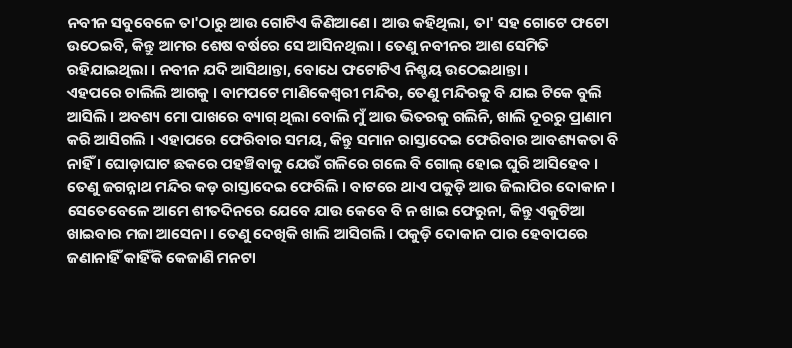ନବୀନ ସବୁବେଳେ ତା'ଠାରୁ ଆଉ ଗୋଟିଏ କିଣିଆଣେ । ଆଉ କହିଥିଲା, ତା' ସହ ଗୋଟେ ଫଟୋ ଉଠେଇବି, କିନ୍ତୁ ଆମର ଶେଷ ବର୍ଷରେ ସେ ଆସିନଥିଲା । ତେଣୁ ନବୀନର ଆଶ ସେମିତି ରହିଯାଇଥିଲା । ନବୀନ ଯଦି ଆସିଥାନ୍ତା, ବୋଧେ ଫଟୋଟିଏ ନିଶ୍ଚୟ ଉଠେଇଥାନ୍ତା ।
ଏହପରେ ଚାଲିଲି ଆଗକୁ । ବାମପଟେ ମାଣିକେଶ୍ୱରୀ ମନ୍ଦିର, ତେଣୁ ମନ୍ଦିରକୁ ବି ଯାଇ ଟିକେ ବୁଲି ଆସିଲି । ଅବଶ୍ୟ ମୋ ପାଖରେ ବ୍ୟାଗ୍ ଥିଲା ବୋଲି ମୁଁ ଆଉ ଭିତରକୁ ଗଲିନି, ଖାଲି ଦୂରରୁ ପ୍ରାଣାମ କରି ଆସିଗଲି । ଏହାପରେ ଫେରିବାର ସମୟ, କିନ୍ତୁ ସମାନ ରାସ୍ତାଦେଇ ଫେରିବାର ଆବଶ୍ୟକତା ବି ନାହିଁ । ଘୋଡ଼ାଘାଟ ଛକରେ ପହଞ୍ଚିବାକୁ ଯେଉଁ ଗଳିରେ ଗଲେ ବି ଗୋଲ୍ ହୋଇ ଘୁରି ଆସିହେବ । ତେଣୁ ଜଗନ୍ନାଥ ମନ୍ଦିର କଡ଼ ରାସ୍ତାଦେଇ ଫେରିଲି । ବାଟରେ ଥାଏ ପକୁଡ଼ି ଆଉ ଜିଲାପିର ଦୋକାନ । ସେତେବେଳେ ଆମେ ଶୀତଦିନରେ ଯେବେ ଯାଉ କେବେ ବି ନ ଖାଇ ଫେରୁନା, କିନ୍ତୁ ଏକୁଟିଆ ଖାଇବାର ମଜା ଆସେନା । ତେଣୁ ଦେଖିକି ଖାଲି ଆସିଗଲି । ପକୁଡ଼ି ଦୋକାନ ପାର ହେବାପରେ ଜଣାନାହିଁ କାହିଁକି କେଜାଣି ମନଟା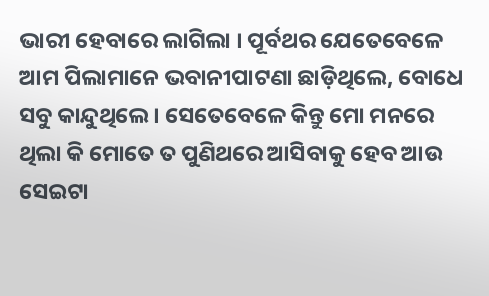ଭାରୀ ହେବାରେ ଲାଗିଲା । ପୂର୍ବଥର ଯେତେବେଳେ ଆମ ପିଲାମାନେ ଭବାନୀପାଟଣା ଛାଡ଼ିଥିଲେ, ବୋଧେ ସବୁ କାନ୍ଦୁଥିଲେ । ସେତେବେଳେ କିନ୍ତୁ ମୋ ମନରେ ଥିଲା କି ମୋତେ ତ ପୁଣିଥରେ ଆସିବାକୁ ହେବ ଆଉ ସେଇଟା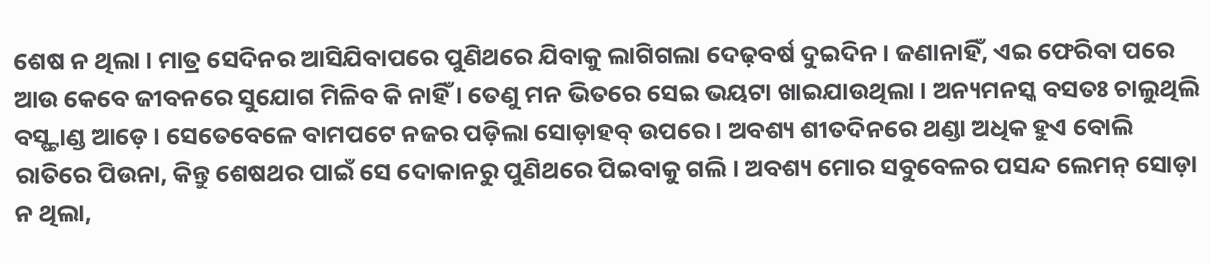ଶେଷ ନ ଥିଲା । ମାତ୍ର ସେଦିନର ଆସିଯିବାପରେ ପୁଣିଥରେ ଯିବାକୁ ଲାଗିଗଲା ଦେଢ଼ବର୍ଷ ଦୁଇଦିନ । ଜଣାନାହିଁ, ଏଇ ଫେରିବା ପରେ ଆଉ କେବେ ଜୀବନରେ ସୁଯୋଗ ମିଳିବ କି ନାହିଁ । ତେଣୁ ମନ ଭିତରେ ସେଇ ଭୟଟା ଖାଇଯାଉଥିଲା । ଅନ୍ୟମନସ୍କ ବସତଃ ଚାଲୁଥିଲି ବସ୍ଷ୍ଟାଣ୍ଡ ଆଡ଼େ । ସେତେବେଳେ ବାମପଟେ ନଜର ପଡ଼ିଲା ସୋଡ଼ାହବ୍ ଉପରେ । ଅବଶ୍ୟ ଶୀତଦିନରେ ଥଣ୍ଡା ଅଧିକ ହୁଏ ବୋଲି ରାତିରେ ପିଉନା, କିନ୍ତୁ ଶେଷଥର ପାଇଁ ସେ ଦୋକାନରୁ ପୁଣିଥରେ ପିଇବାକୁ ଗଲି । ଅବଶ୍ୟ ମୋର ସବୁବେଳର ପସନ୍ଦ ଲେମନ୍ ସୋଡ଼ା ନ ଥିଲା,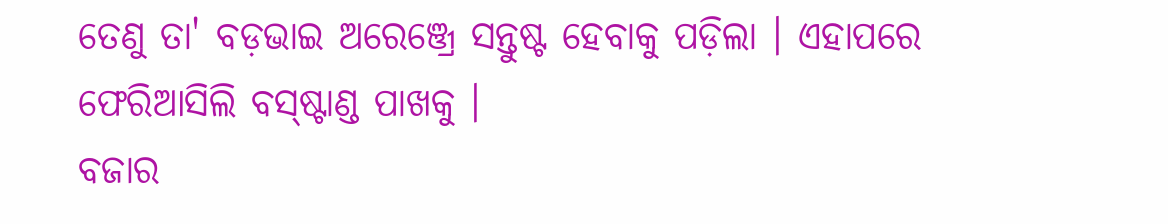ତେଣୁ ତା' ବଡ଼ଭାଇ ଅରେଞ୍ଜ୍ରେ ସନ୍ତୁଷ୍ଟ ହେବାକୁ ପଡ଼ିଲା । ଏହାପରେ ଫେରିଆସିଲି ବସ୍ଷ୍ଟାଣ୍ଡ ପାଖକୁ ।
ବଜାର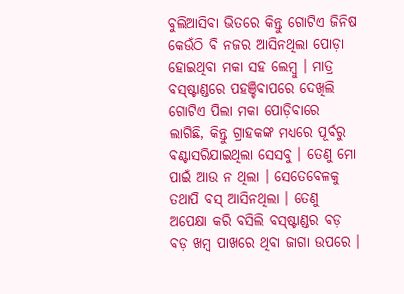ବୁଲିଆସିବା ଭିତରେ କିନ୍ତୁ ଗୋଟିଏ ଜିନିଷ କେଉଁଠି ବି ନଜର ଆସିନଥିଲା ପୋଡ଼ା ହୋଇଥିବା ମକା ସହ ଲେମ୍ବୁ । ମାତ୍ର ବସ୍ଷ୍ଟାଣ୍ଡରେ ପହଞ୍ଚିବାପରେ ଦେଖିଲି ଗୋଟିଏ ପିଲା ମକା ପୋଡ଼ିବାରେ ଲାଗିଛି, କିନ୍ତୁ ଗ୍ରାହକଙ୍କ ମଧ୍ୟରେ ପୂର୍ବରୁ ବଣ୍ଟାସରିଯାଇଥିଲା ସେସବୁ । ତେଣୁ ମୋ ପାଇଁ ଆଉ ନ ଥିଲା । ସେତେବେଳକୁ ତଥାପି ବସ୍ ଆସିନଥିଲା । ତେଣୁ ଅପେକ୍ଷା କରି ବସିଲି ବସ୍ଷ୍ଟାଣ୍ଡର ବଡ଼ ବଡ଼ ଖମ୍ବ ପାଖରେ ଥିବା ଜାଗା ଉପରେ ।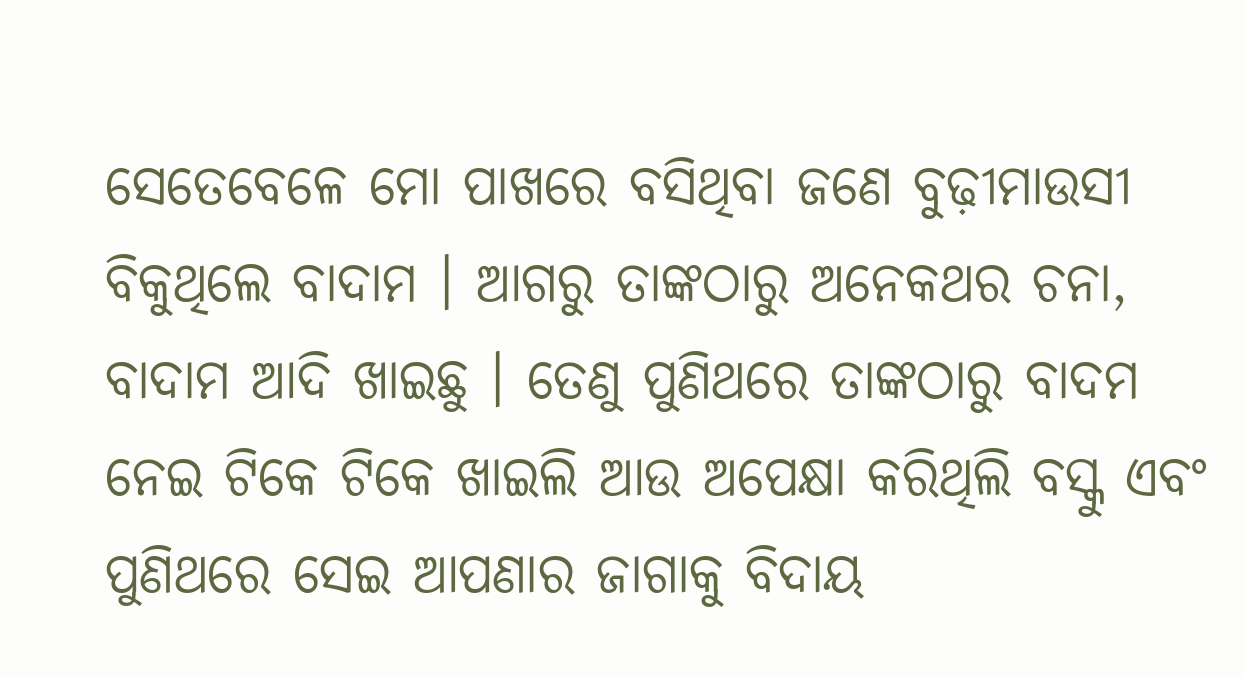ସେତେବେଳେ ମୋ ପାଖରେ ବସିଥିବା ଜଣେ ବୁଢ଼ୀମାଉସୀ ବିକୁଥିଲେ ବାଦାମ । ଆଗରୁ ତାଙ୍କଠାରୁ ଅନେକଥର ଚନା, ବାଦାମ ଆଦି ଖାଇଛୁ । ତେଣୁ ପୁଣିଥରେ ତାଙ୍କଠାରୁ ବାଦମ ନେଇ ଟିକେ ଟିକେ ଖାଇଲି ଆଉ ଅପେକ୍ଷା କରିଥିଲି ବସ୍କୁ ଏବଂ ପୁଣିଥରେ ସେଇ ଆପଣାର ଜାଗାକୁ ବିଦାୟ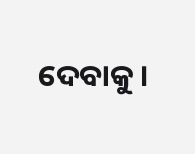ଦେବାକୁ ।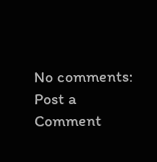No comments:
Post a Comment